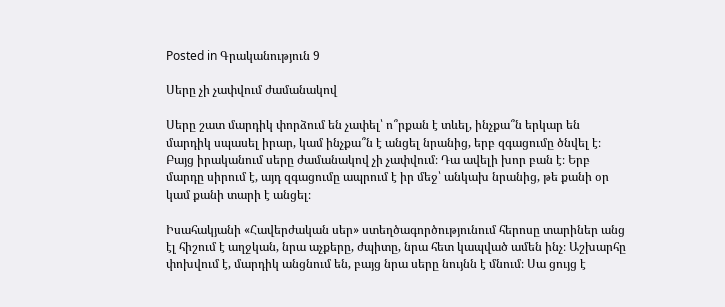Posted in Գրականություն 9

Սերը չի չափվում ժամանակով

Սերը շատ մարդիկ փորձում են չափել՝ ո՞րքան է տևել, ինչքա՞ն երկար են մարդիկ սպասել իրար, կամ ինչքա՞ն է անցել նրանից, երբ զգացումը ծնվել է։ Բայց իրականում սերը ժամանակով չի չափվում։ Դա ավելի խոր բան է։ Երբ մարդը սիրում է, այդ զգացումը ապրում է իր մեջ՝ անկախ նրանից, թե քանի օր կամ քանի տարի է անցել։

Իսահակյանի «Հավերժական սեր» ստեղծագործությունում հերոսը տարիներ անց էլ հիշում է աղջկան, նրա աչքերը, ժպիտը, նրա հետ կապված ամեն ինչ։ Աշխարհը փոխվում է, մարդիկ անցնում են, բայց նրա սերը նույնն է մնում։ Սա ցույց է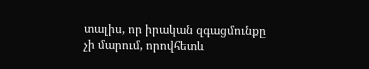տալիս, որ իրական զգացմունքը չի մարում, որովհետև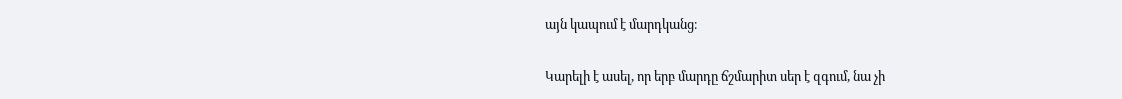այն կապում է մարդկանց։

Կարելի է ասել, որ երբ մարդը ճշմարիտ սեր է զգում, նա չի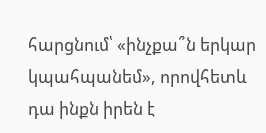հարցնում՝ «ինչքա՞ն երկար կպահպանեմ», որովհետև դա ինքն իրեն է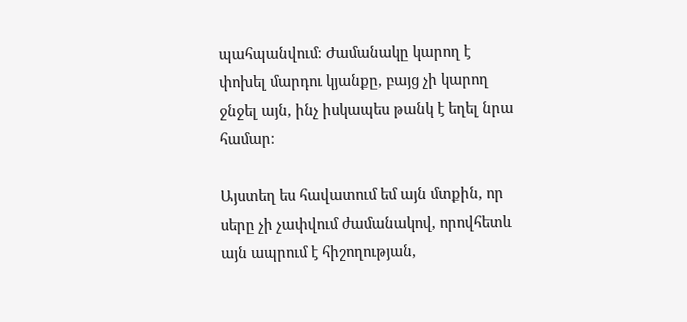պահպանվում։ Ժամանակը կարող է փոխել մարդու կյանքը, բայց չի կարող ջնջել այն, ինչ իսկապես թանկ է եղել նրա համար։

Այստեղ ես հավատում եմ այն մտքին, որ սերը չի չափվում ժամանակով, որովհետև այն ապրում է հիշողության,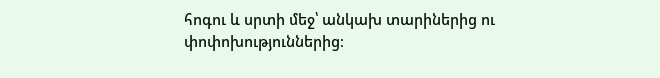հոգու և սրտի մեջ՝ անկախ տարիներից ու փոփոխություններից։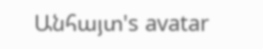Անհայտ's avatar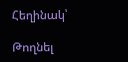Հեղինակ՝

Թողնել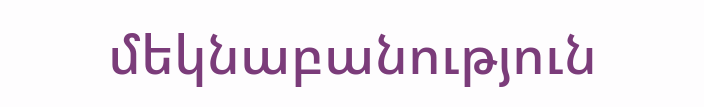մեկնաբանություն